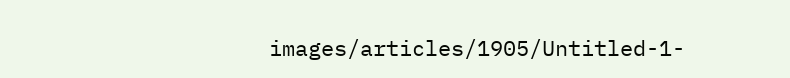images/articles/1905/Untitled-1-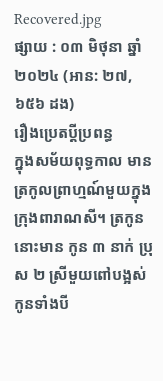Recovered.jpg
ផ្សាយ : ០៣ មិថុនា ឆ្នាំ២០២៤ (អាន: ២៧,៦៥៦ ដង)
រឿងប្រេតប្ដីប្រពន្ធ
ក្នុងសម័យពុទ្ធកាល មានត្រកូលព្រាហ្មណ៍មួយក្នុង ក្រុងពារាណសី។ ត្រកូននោះមាន កូន ៣ នាក់ ប្រុស ២ ស្រីមួយពៅបង្អស់ កូនទាំងបី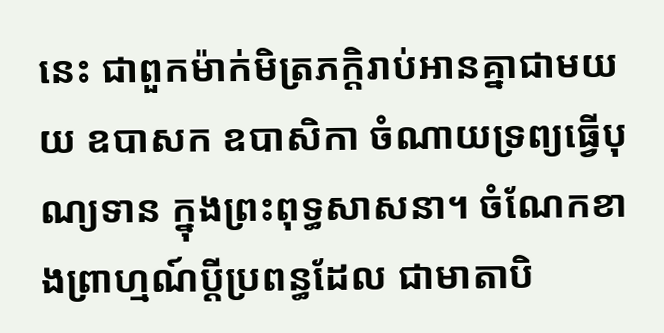នេះ ជាពួកម៉ាក់មិត្រភក្តិរាប់អានគ្នាជាមយយ ឧបាសក ឧបាសិកា ចំណាយទ្រព្យធ្វើបុណ្យទាន ក្នុងព្រះពុទ្ធសាសនា។ ចំណែកខាងព្រាហ្មណ៍ប្ដីប្រពន្ធដែល ជាមាតាបិ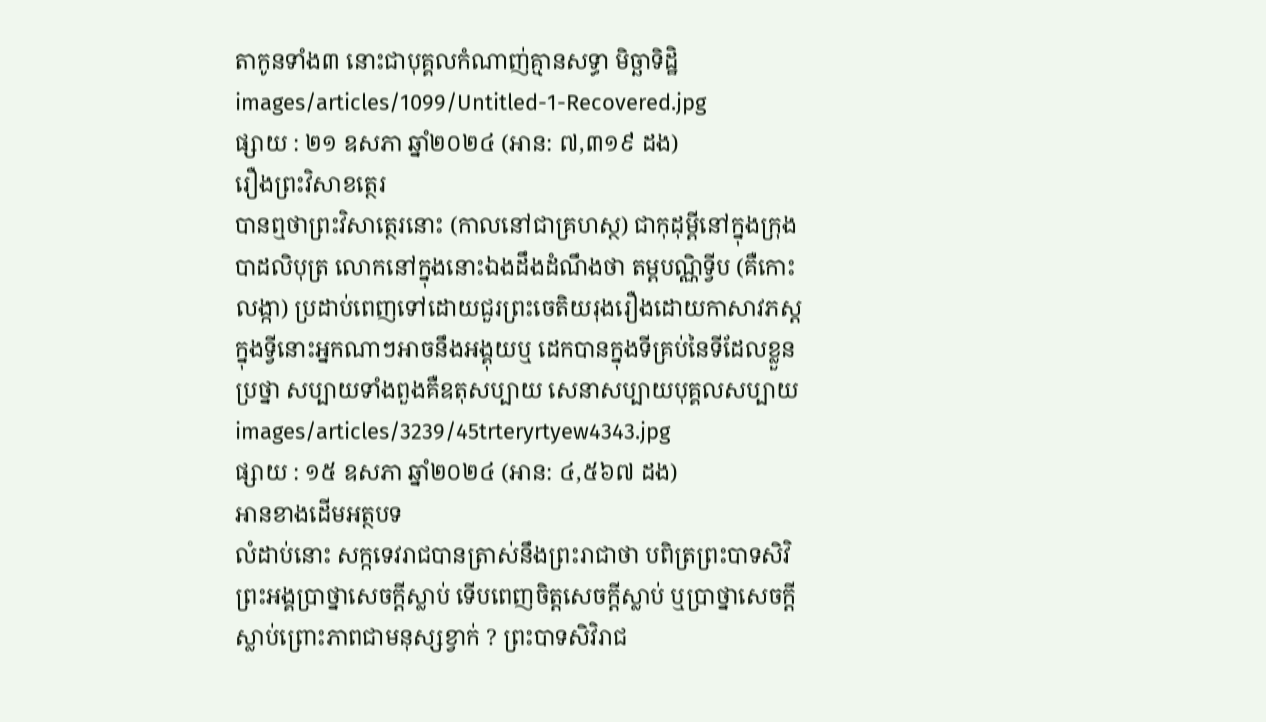តាកូនទាំង៣ នោះជាបុគ្គលកំណាញ់គ្មានសទ្ធា មិច្ឆាទិដ្ឋិ
images/articles/1099/Untitled-1-Recovered.jpg
ផ្សាយ : ២១ ឧសភា ឆ្នាំ២០២៤ (អាន: ៧,៣១៩ ដង)
រឿងព្រះវិសាខត្ថេរ
បានឮថាព្រះវិសាត្ថេរនោះ (កាលនៅជាគ្រហស្ថ) ជាកុដុម្ពីនៅក្នុងក្រុងបាដលិបុត្រ លោកនៅក្នុងនោះឯងដឹងដំណឹងថា តម្ពបណ្ណិទ្វីប (គឺកោះលង្កា) ប្រដាប់ពេញទៅដោយជួរព្រះចេតិយរុងរឿងដោយកាសាវភស្ត ក្នុងទ្វីនោះអ្នកណាៗអាចនឹងអង្គុយឬ ដេកបានក្នុងទីគ្រប់នៃទីដែលខ្លួនប្រថ្នា សប្បាយទាំងពួងគឺឧតុសប្បាយ សេនាសប្បាយបុគ្គលសប្បាយ
images/articles/3239/45trteryrtyew4343.jpg
ផ្សាយ : ១៥ ឧសភា ឆ្នាំ២០២៤ (អាន: ៤,៥៦៧ ដង)
អានខាងដើមអត្ថបទ
លំដាប់នោះ សក្កទេវរាជបានត្រាស់នឹងព្រះរាជាថា បពិត្រព្រះបាទសិវិ ព្រះអង្គប្រាថ្នាសេចក្ដីស្លាប់ ទើបពេញចិត្តសេចក្ដីស្លាប់ ឬប្រាថ្នាសេចក្ដីស្លាប់ព្រោះភាពជាមនុស្សខ្វាក់ ? ព្រះបាទសិវិរាជ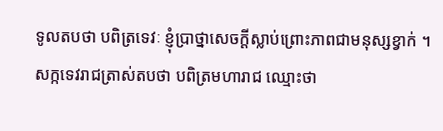ទូលតបថា បពិត្រទេវៈ ខ្ញុំប្រាថ្នាសេចក្ដីស្លាប់ព្រោះភាពជាមនុស្សខ្វាក់ ។ សក្កទេវរាជត្រាស់តបថា បពិត្រមហារាជ ឈ្មោះថា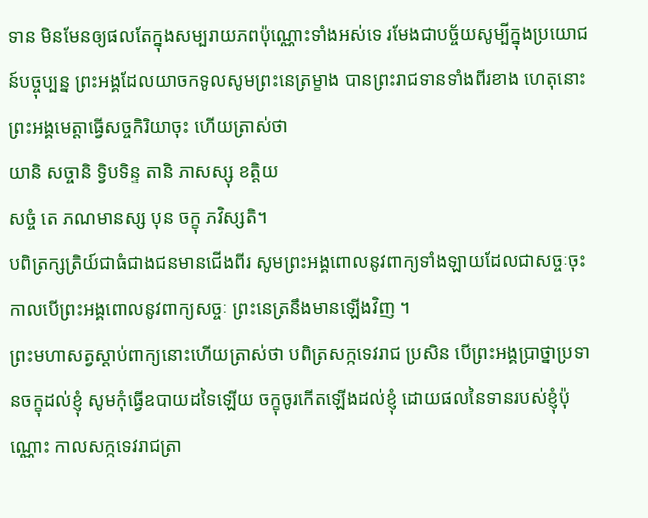ទាន មិនមែនឲ្យផលតែក្នុងសម្បរាយភពប៉ុណ្ណោះទាំងអស់ទេ រមែងជាបច្ច័យសូម្បីក្នុងប្រយោជន៍បច្ចុប្បន្ន ព្រះអង្គដែលយាចកទូលសូមព្រះនេត្រម្ខាង បានព្រះរាជទានទាំងពីរខាង ហេតុនោះ ព្រះអង្គមេត្តាធ្វើសច្ចកិរិយាចុះ ហើយត្រាស់ថា
យានិ សច្ចានិ ទ្វិបទិន្ទ តានិ ភាសស្សុ ខត្តិយ
សច្ចំ តេ ភណមានស្ស បុន ចក្ខុ ភវិស្សតិ។
បពិត្រក្សត្រិយ៍ជាធំជាងជនមានជើងពីរ សូមព្រះអង្គពោលនូវពាក្យទាំងឡាយដែលជាសច្ចៈចុះ កាលបើព្រះអង្គពោលនូវពាក្យសច្ចៈ ព្រះនេត្រនឹងមានឡើងវិញ ។
ព្រះមហាសត្វស្ដាប់ពាក្យនោះហើយត្រាស់ថា បពិត្រសក្កទេវរាជ ប្រសិន បើព្រះអង្គប្រាថ្នាប្រទានចក្ខុដល់ខ្ញុំ សូមកុំធ្វើឧបាយដទៃឡើយ ចក្ខុចូរកើតឡើងដល់ខ្ញុំ ដោយផលនៃទានរបស់ខ្ញុំប៉ុណ្ណោះ កាលសក្កទេវរាជត្រា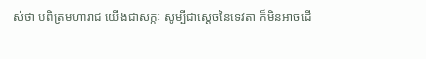ស់ថា បពិត្រមហារាជ យើងជាសក្កៈ សូម្បីជាស្ដេចនៃទេវតា ក៏មិនអាចដើ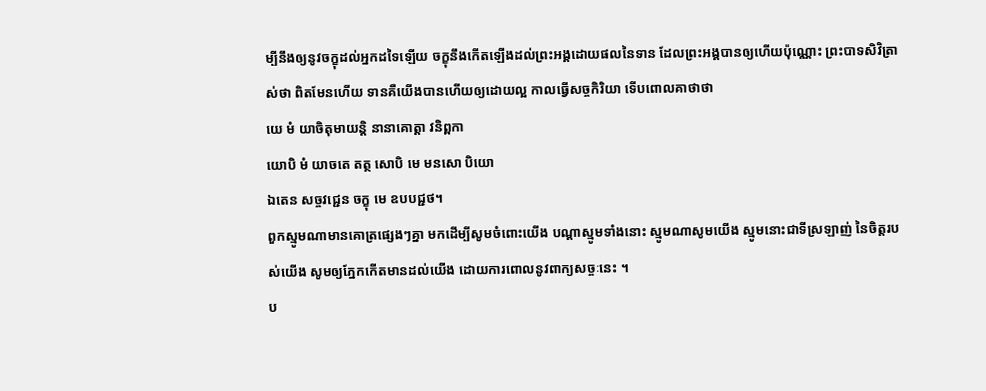ម្បីនឹងឲ្យនូវចក្ខុដល់អ្នកដទៃឡើយ ចក្ខុនឹងកើតឡើងដល់ព្រះអង្គដោយផលនៃទាន ដែលព្រះអង្គបានឲ្យហើយប៉ុណ្ណោះ ព្រះបាទសិវិត្រាស់ថា ពិតមែនហើយ ទានគឺយើងបានហើយឲ្យដោយល្អ កាលធ្វើសច្ចកិរិយា ទើបពោលគាថាថា
យេ មំ យាចិតុមាយន្តិ នានាគោត្តា វនិព្ពកា
យោបិ មំ យាចតេ តត្ថ សោបិ មេ មនសោ បិយោ
ឯតេន សច្ចវជ្ជេន ចក្ខុ មេ ឧបបជ្ជថ។
ពួកស្មូមណាមានគោត្រផ្សេងៗគ្នា មកដើម្បីសូមចំពោះយើង បណ្តាស្មូមទាំងនោះ ស្មូមណាសូមយើង ស្មូមនោះជាទីស្រឡាញ់ នៃចិត្តរបស់យើង សូមឲ្យភ្នែកកើតមានដល់យើង ដោយការពោលនូវពាក្យសច្ចៈនេះ ។
ប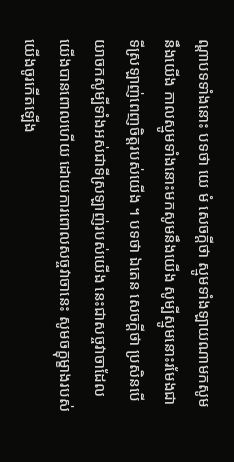ណ្ដាបទទាំងនោះ បទថា យេ មំ សេចក្ដីថា ស្មូមទាំងឡាយណាមកសូមនឹងយើង កាលស្មូមទាំងនោះមកសូមនឹងយើង សូម្បីស្មូមនោះរមែងជាទីស្រឡាញ់ពេញចិត្តរបស់យើង ។ បទថា ឯតេន សេចក្ដីថា ប្រសិនបើ យាចកសូម្បីទាំងអស់ជាទីស្រឡាញ់របស់យើង នេះជាសច្ចវាចាដែលយើងបានពោលហើយ ដោយការពោលសច្ចវាចានេះ សូមចក្ខុម្ខាងរបស់យើងចូរកើតឡើង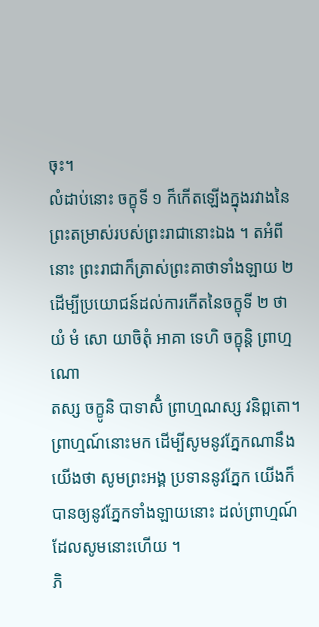ចុះ។
លំដាប់នោះ ចក្ខុទី ១ ក៏កើតឡើងក្នុងរវាងនៃព្រះតម្រាស់របស់ព្រះរាជានោះឯង ។ តអំពីនោះ ព្រះរាជាក៏ត្រាស់ព្រះគាថាទាំងឡាយ ២ ដើម្បីប្រយោជន៍ដល់ការកើតនៃចក្ខុទី ២ ថា
យំ មំ សោ យាចិតុំ អាគា ទេហិ ចក្ខុន្តិ ព្រាហ្មណោ
តស្ស ចក្ខូនិ បាទាសិំ ព្រាហ្មណស្ស វនិព្ពតោ។
ព្រាហ្មណ៍នោះមក ដើម្បីសូមនូវភ្នែកណានឹងយើងថា សូមព្រះអង្គ ប្រទាននូវភ្នែក យើងក៏បានឲ្យនូវភ្នែកទាំងឡាយនោះ ដល់ព្រាហ្មណ៍ដែលសូមនោះហើយ ។
ភិ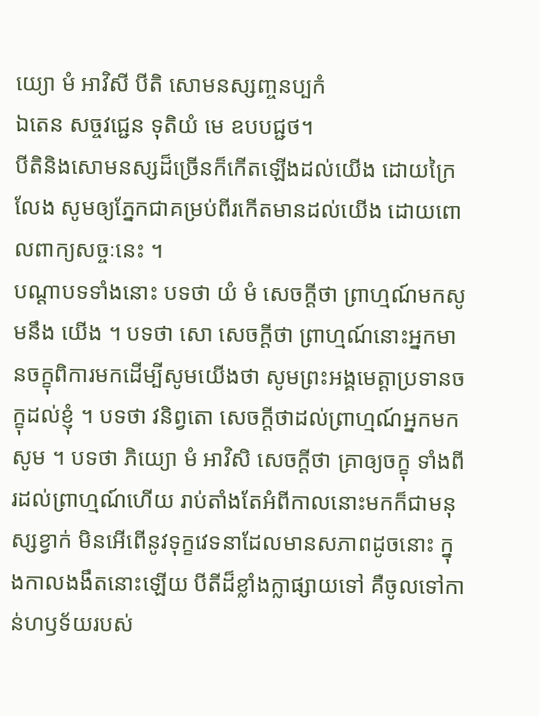យ្យោ មំ អាវិសី បីតិ សោមនស្សញ្ចនប្បកំ
ឯតេន សច្ចវជ្ជេន ទុតិយំ មេ ឧបបជ្ជថ។
បីតិនិងសោមនស្សដ៏ច្រើនក៏កើតឡើងដល់យើង ដោយក្រៃលែង សូមឲ្យភ្នែកជាគម្រប់ពីរកើតមានដល់យើង ដោយពោលពាក្យសច្ចៈនេះ ។
បណ្ដាបទទាំងនោះ បទថា យំ មំ សេចក្ដីថា ព្រាហ្មណ៍មកសូមនឹង យើង ។ បទថា សោ សេចក្ដីថា ព្រាហ្មណ៍នោះអ្នកមានចក្ខុពិការមកដើម្បីសូមយើងថា សូមព្រះអង្គមេត្តាប្រទានចក្ខុដល់ខ្ញុំ ។ បទថា វនិព្វតោ សេចក្ដីថាដល់ព្រាហ្មណ៍អ្នកមកសូម ។ បទថា ភិយ្យោ មំ អាវិសិ សេចក្ដីថា គ្រាឲ្យចក្ខុ ទាំងពីរដល់ព្រាហ្មណ៍ហើយ រាប់តាំងតែអំពីកាលនោះមកក៏ជាមនុស្សខ្វាក់ មិនអើពើនូវទុក្ខវេទនាដែលមានសភាពដូចនោះ ក្នុងកាលងងឹតនោះឡើយ បីតីដ៏ខ្លាំងក្លាផ្សាយទៅ គឺចូលទៅកាន់ហឫទ័យរបស់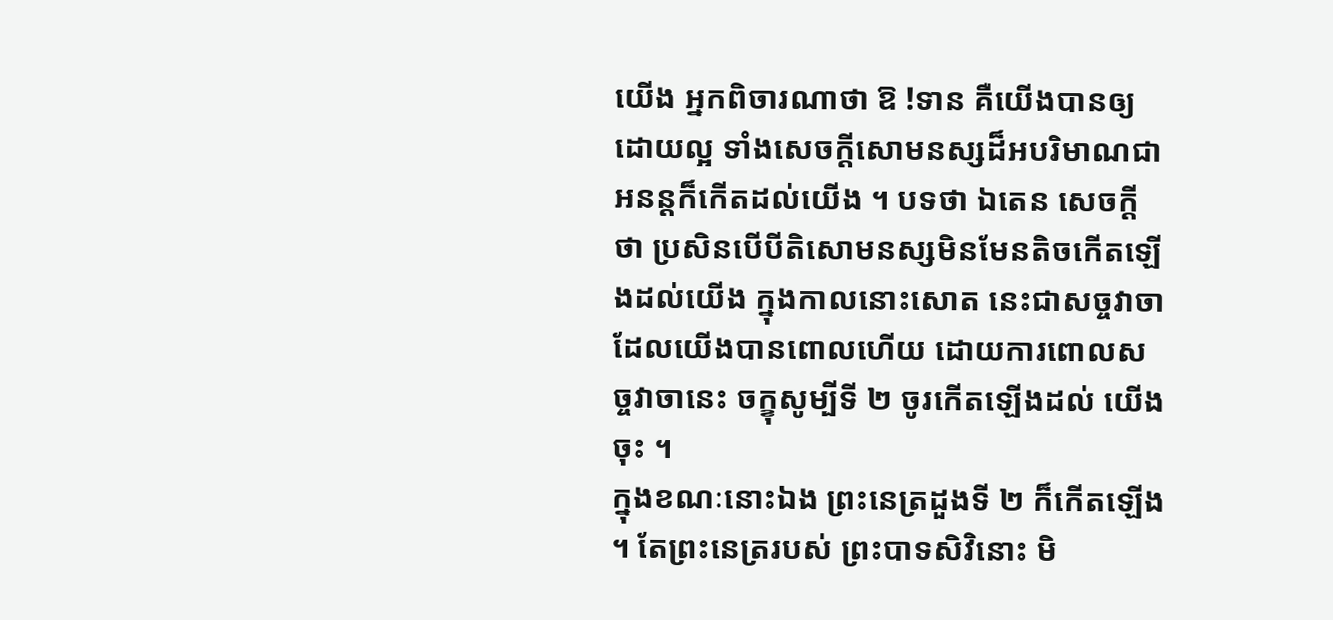យើង អ្នកពិចារណាថា ឱ !ទាន គឺយើងបានឲ្យដោយល្អ ទាំងសេចក្ដីសោមនស្សដ៏អបរិមាណជាអនន្តក៏កើតដល់យើង ។ បទថា ឯតេន សេចក្ដីថា ប្រសិនបើបីតិសោមនស្សមិនមែនតិចកើតឡើងដល់យើង ក្នុងកាលនោះសោត នេះជាសច្ចវាចាដែលយើងបានពោលហើយ ដោយការពោលសច្ចវាចានេះ ចក្ខុសូម្បីទី ២ ចូរកើតឡើងដល់ យើងចុះ ។
ក្នុងខណៈនោះឯង ព្រះនេត្រដួងទី ២ ក៏កើតឡើង ។ តែព្រះនេត្ររបស់ ព្រះបាទសិវិនោះ មិ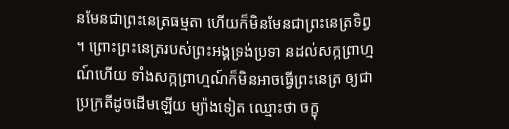នមែនជាព្រះនេត្រធម្មតា ហើយក៏មិនមែនជាព្រះនេត្រទិព្វ ។ ព្រោះព្រះនេត្ររបស់ព្រះអង្គទ្រង់ប្រទា នដល់សក្កព្រាហ្មណ៍ហើយ ទាំងសក្កព្រាហ្មណ៍ក៏មិនអាចធ្វើព្រះនេត្រ ឲ្យជាប្រក្រតីដូចដើមឡើយ ម្យ៉ាងទៀត ឈ្មោះថា ចក្ខុ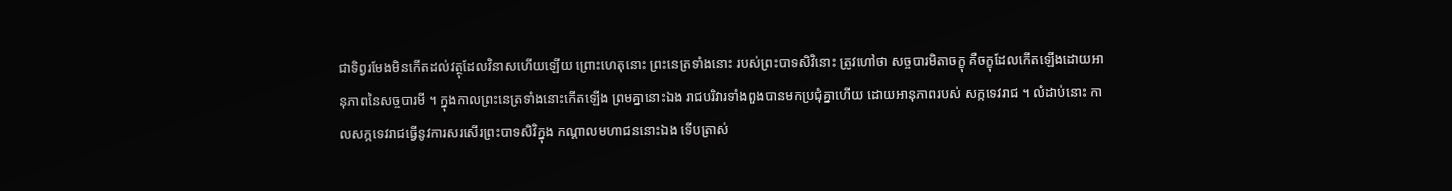ជាទិព្វរមែងមិនកើតដល់វត្ថុដែលវិនាសហើយឡើយ ព្រោះហេតុនោះ ព្រះនេត្រទាំងនោះ របស់ព្រះបាទសិវិនោះ ត្រូវហៅថា សច្ចបារមិតាចក្ខុ គឺចក្ខុដែលកើតឡើងដោយអានុភាពនៃសច្ចបារមី ។ ក្នុងកាលព្រះនេត្រទាំងនោះកើតឡើង ព្រមគ្នានោះឯង រាជបរិវារទាំងពួងបានមកប្រជុំគ្នាហើយ ដោយអានុភាពរបស់ សក្កទេវរាជ ។ លំដាប់នោះ កាលសក្កទេវរាជធ្វើនូវការសរសើរព្រះបាទសិវិក្នុង កណ្ដាលមហាជននោះឯង ទើបត្រាស់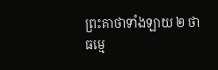ព្រះគាថាទាំងឡាយ ២ ថា
ធម្មេ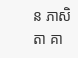ន ភាសិតា គា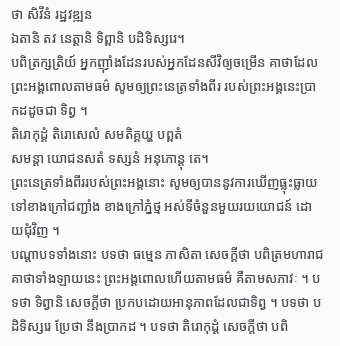ថា សិវីនំ រដ្ឋវឌ្ឍន
ឯតានិ តវ នេត្តានិ ទិព្ពានិ បដិទិស្សរេ។
បពិត្រក្សត្រិយ៍ អ្នកញ៉ាំងដែនរបស់អ្នកដែនសីវិឲ្យចម្រើន គាថាដែលព្រះអង្គពោលតាមធម៌ សូមឲ្យព្រះនេត្រទាំងពីរ របស់ព្រះអង្គនេះប្រាកដដូចជា ទិព្វ ។
តិរោកុដ្ដំ តិរោសេលំ សមតិគ្គយ្ហ បព្ពតំ
សមន្តា យោជនសតំ ទស្សនំ អនុភោន្តុ តេ។
ព្រះនេត្រទាំងពីររបស់ព្រះអង្គនោះ សូមឲ្យបាននូវការឃើញធ្លុះធ្លាយ ទៅខាងក្រៅជញ្ជាំង ខាងក្រៅភ្នំថ្ម អស់ទីចំនួនមួយរយយោជន៍ ដោយជុំវិញ ។
បណ្ដាបទទាំងនោះ បទថា ធម្មេន ភាសិតា សេចក្ដីថា បពិត្រមហារាជ គាថាទាំងឡាយនេះ ព្រះអង្គពោលហើយតាមធម៌ គឺតាមសភាវៈ ។ បទថា ទិព្វានិ សេចក្ដីថា ប្រកបដោយអានុភាពដែលជាទិព្វ ។ បទថា បដិទិស្សរេ ប្រែថា នឹងប្រាកដ ។ បទថា តិរោកុដ្ដំ សេចក្ដីថា បពិ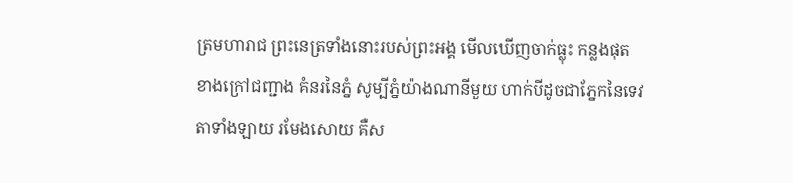ត្រមហារាជ ព្រះនេត្រទាំងនោះរបស់ព្រះអង្គ មើលឃើញចាក់ធ្លុះ កន្លងផុតខាងក្រៅជញ្ជាង គំនរនៃភ្នំ សូម្បីភ្នំយ៉ាងណានីមួយ ហាក់បីដូចជាភ្នែកនៃទេវតាទាំងឡាយ រមែងសោយ គឺស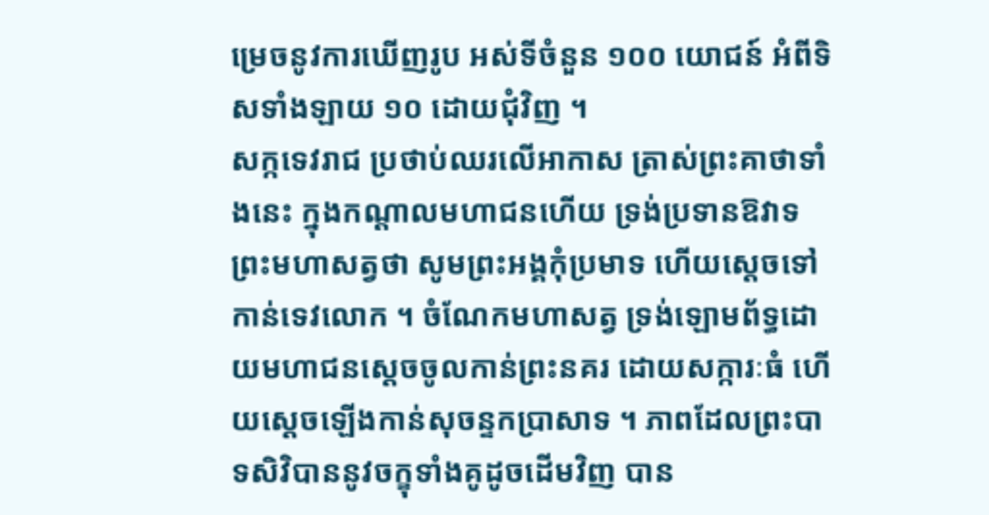ម្រេចនូវការឃើញរូប អស់ទីចំនួន ១០០ យោជន៍ អំពីទិសទាំងឡាយ ១០ ដោយជុំវិញ ។
សក្កទេវរាជ ប្រថាប់ឈរលើអាកាស ត្រាស់ព្រះគាថាទាំងនេះ ក្នុងកណ្ដាលមហាជនហើយ ទ្រង់ប្រទានឱវាទព្រះមហាសត្វថា សូមព្រះអង្គកុំប្រមាទ ហើយស្ដេចទៅកាន់ទេវលោក ។ ចំណែកមហាសត្វ ទ្រង់ឡោមព័ទ្ធដោយមហាជនស្ដេចចូលកាន់ព្រះនគរ ដោយសក្ការៈធំ ហើយស្ដេចឡើងកាន់សុចន្ទកប្រាសាទ ។ ភាពដែលព្រះបាទសិវិបាននូវចក្ខុទាំងគូដូចដើមវិញ បាន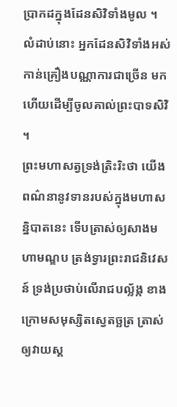ប្រាកដក្នុងដែនសិវិទាំងមូល ។ លំដាប់នោះ អ្នកដែនសិវិទាំងអស់ កាន់គ្រឿងបណ្ណាការជាច្រើន មកហើយដើម្បីចូលគាល់ព្រះបាទសិវិ ។
ព្រះមហាសត្វទ្រង់ត្រិះរិះថា យើងពណ៌នានូវទានរបស់ក្នុងមហាសន្និបាតនេះ ទើបត្រាស់ឲ្យសាងមហាមណ្ឌប ត្រង់ទ្វារព្រះរាជនិវេសន៍ ទ្រង់ប្រថាប់លើរាជបល្ល័ង្ក ខាងក្រោមសមុស្សិតស្វេតច្ឆត្រ ត្រាស់ឲ្យវាយស្គ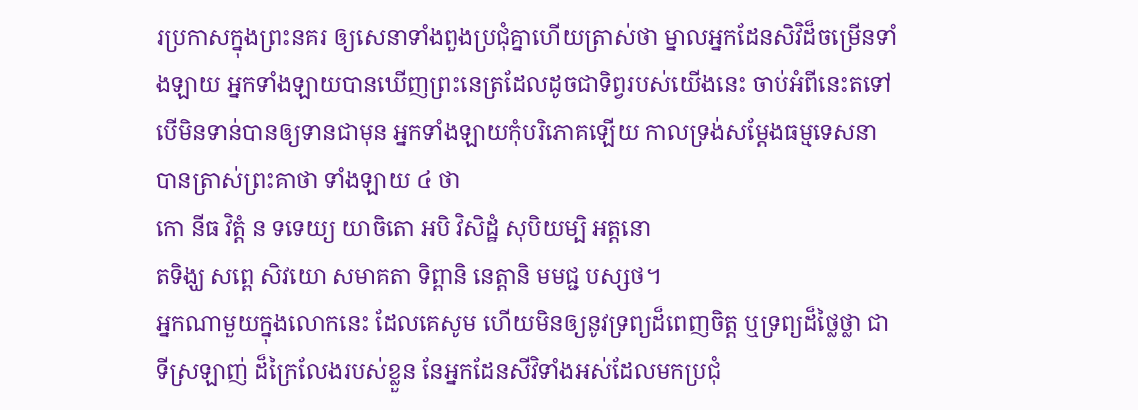រប្រកាសក្នុងព្រះនគរ ឲ្យសេនាទាំងពួងប្រជុំគ្នាហើយត្រាស់ថា ម្នាលអ្នកដែនសិវិដ៏ចម្រើនទាំងឡាយ អ្នកទាំងឡាយបានឃើញព្រះនេត្រដែលដូចជាទិព្វរបស់យើងនេះ ចាប់អំពីនេះតទៅ បើមិនទាន់បានឲ្យទានជាមុន អ្នកទាំងឡាយកុំបរិភោគឡើយ កាលទ្រង់សម្ដែងធម្មទេសនា បានត្រាស់ព្រះគាថា ទាំងឡាយ ៤ ថា
កោ នីធ វិត្តំ ន ទទេយ្យ យាចិតោ អបិ វិសិដ្ឋំ សុបិយម្បិ អត្តនោ
តទិង្ឃ សព្ពេ សិវយោ សមាគតា ទិព្ពានិ នេត្តានិ មមជ្ជ បស្សថ។
អ្នកណាមួយក្នុងលោកនេះ ដែលគេសូម ហើយមិនឲ្យនូវទ្រព្យដ៏ពេញចិត្ត ឬទ្រព្យដ៏ថ្លៃថ្លា ជាទីស្រឡាញ់ ដ៏ក្រៃលែងរបស់ខ្លួន នែអ្នកដែនសីវិទាំងអស់ដែលមកប្រជុំ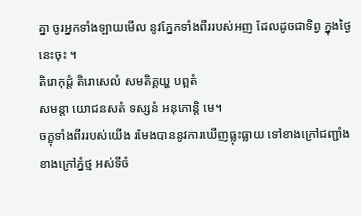គ្នា ចូរអ្នកទាំងឡាយមើល នូវភ្នែកទាំងពីររបស់អញ ដែលដូចជាទិព្វ ក្នុងថ្ងៃនេះចុះ ។
តិរោកុដ្ដំ តិរោសេលំ សមតិគ្គយ្ហ បព្ពតំ
សមន្តា យោជនសតំ ទស្សនំ អនុភោន្តិ មេ។
ចក្ខុទាំងពីររបស់យើង រមែងបាននូវការឃើញធ្លុះធ្លាយ ទៅខាងក្រៅជញ្ជាំង ខាងក្រៅភ្នំថ្ម អស់ទីចំ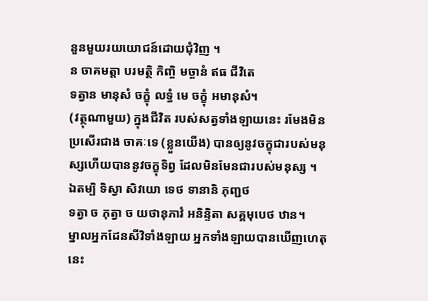នួនមួយរយយោជន៍ដោយជុំវិញ ។
ន ចាគមត្តា បរមត្ថិ កិញ្ចិ មច្ចានំ ឥធ ជីវិតេ
ទត្វាន មានុសំ ចក្ខុំ លទ្ធំ មេ ចក្ខុំ អមានុសំ។
(វត្ថុណាមួយ) ក្នុងជីវិត របស់សត្វទាំងឡាយនេះ រមែងមិនប្រសើរជាង ចាគៈទេ (ខ្លួនយើង) បានឲ្យនូវចក្ខុជារបស់មនុស្សហើយបាននូវចក្ខុទិព្វ ដែលមិនមែនជារបស់មនុស្ស ។
ឯតម្បិ ទិស្វា សិវយោ ទេថ ទានានិ ភុញ្ជថ
ទត្វា ច ភុត្វា ច យថានុភាវំ អនិន្ទិតា សគ្គមុបេថ ឋាន។
ម្នាលអ្នកដែនសីវិទាំងឡាយ អ្នកទាំងឡាយបានឃើញហេតុនេះ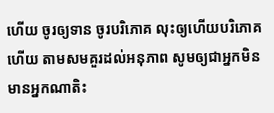ហើយ ចូរឲ្យទាន ចូរបរិភោគ លុះឲ្យហើយបរិភោគហើយ តាមសមគួរដល់អនុភាព សូមឲ្យជាអ្នកមិនមានអ្នកណាតិះ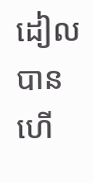ដៀលបាន ហើ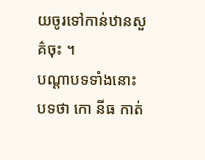យចូរទៅកាន់ឋានសួគ៌ចុះ ។
បណ្ដាបទទាំងនោះ បទថា កោ នីធ កាត់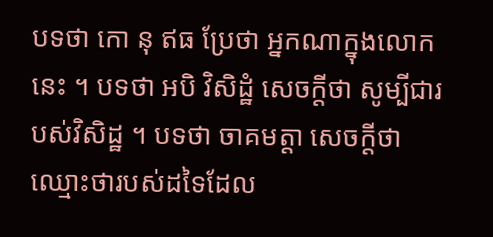បទថា កោ នុ ឥធ ប្រែថា អ្នកណាក្នុងលោកនេះ ។ បទថា អបិ វិសិដ្ឋំ សេចក្ដីថា សូម្បីជារបស់វិសិដ្ឋ ។ បទថា ចាគមត្តា សេចក្ដីថា ឈ្មោះថារបស់ដទៃដែល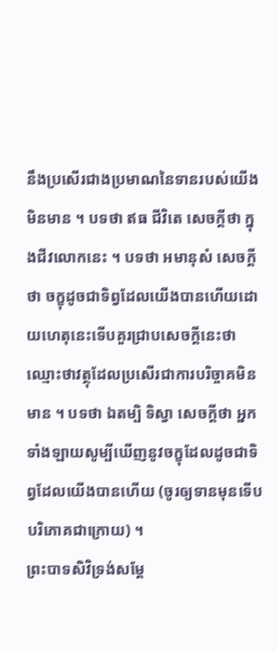នឹងប្រសើរជាងប្រមាណនៃទានរបស់យើងមិនមាន ។ បទថា ឥធ ជីវិតេ សេចក្ដីថា ក្នុងជីវលោកនេះ ។ បទថា អមានុសំ សេចក្ដីថា ចក្ខុដូចជាទិព្វដែលយើងបានហើយដោយហេតុនេះទើបគួរជ្រាបសេចក្ដីនេះថា ឈ្មោះថាវត្ថុដែលប្រសើរជាការបរិច្ចាគមិនមាន ។ បទថា ឯតម្បិ ទិស្វា សេចក្ដីថា អ្នកទាំងឡាយសូម្បីឃើញនូវចក្ខុដែលដូចជាទិព្វដែលយើងបានហើយ (ចូរឲ្យទានមុនទើបបរិភោគជាក្រោយ) ។
ព្រះបាទសិវិទ្រង់សម្ដែ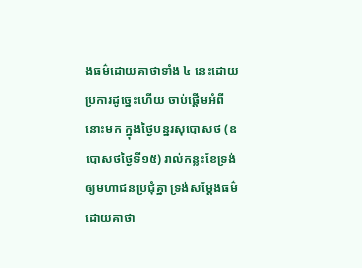ងធម៌ដោយគាថាទាំង ៤ នេះដោយប្រការដូច្នេះហើយ ចាប់ផ្ដើមអំពីនោះមក ក្នុងថ្ងៃបន្នរសុបោសថ (ឧបោសថថ្ងៃទី១៥) រាល់កន្លះខែទ្រង់ឲ្យមហាជនប្រជុំគ្នា ទ្រង់សម្ដែងធម៌ដោយគាថា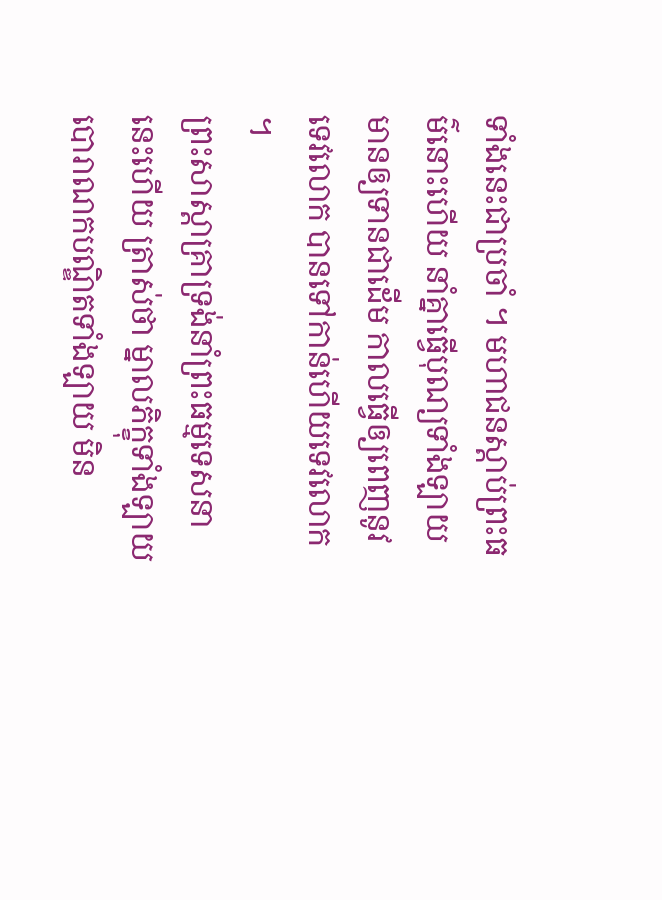ទាំងនេះជាប្រចាំ ។ មហាជនស្ដាប់ព្រះធម៌នោះហើយ នាំគ្នាធ្វើបុណ្យទាំងឡាយ មានឲ្យទានជាដើម កាលធ្វើឲ្យពេញនូវទេវលោក បានទៅកាន់ហើយទេវលោក ។
ព្រះសាស្ដាគ្រាទ្រង់នាំព្រះធម្មទេសនានេះហើយ ត្រាស់ថា ម្នាលភិក្ខុទាំងឡាយ បោរាណកបណ្ឌិតទាំងឡាយ មិន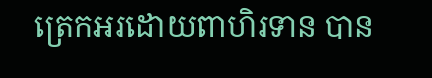ត្រេកអរដោយពាហិរទាន បាន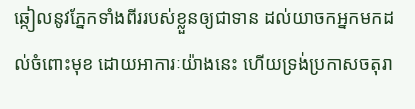ឆ្កៀលនូវភ្នែកទាំងពីររបស់ខ្លួនឲ្យជាទាន ដល់យាចកអ្នកមកដល់ចំពោះមុខ ដោយអាការៈយ៉ាងនេះ ហើយទ្រង់ប្រកាសចតុរា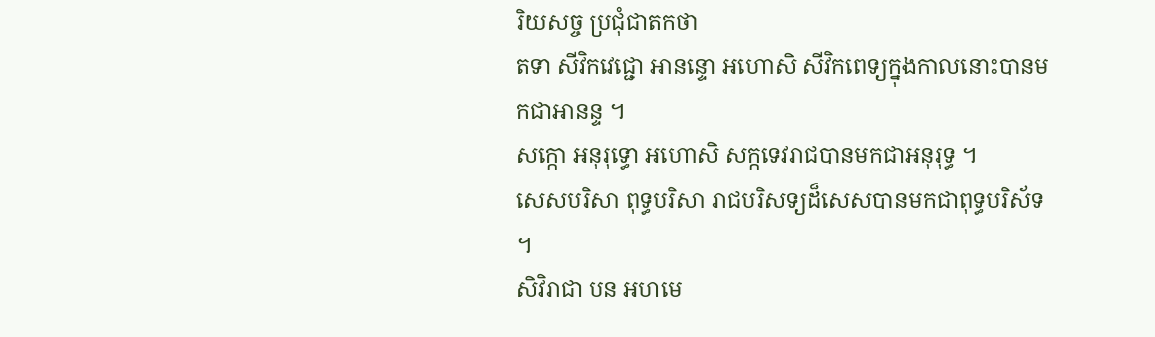រិយសច្ច ប្រជុំជាតកថា
តទា សីវិកវេជ្ជោ អានន្ទោ អហោសិ សីវិកពេទ្យក្នុងកាលនោះបានមកជាអានន្ទ ។
សក្កោ អនុរុទ្ធោ អហោសិ សក្កទេវរាជបានមកជាអនុរុទ្ធ ។
សេសបរិសា ពុទ្ធបរិសា រាជបរិសទ្យដ៏សេសបានមកជាពុទ្ធបរិស័ទ ។
សិវិរាជា បន អហមេ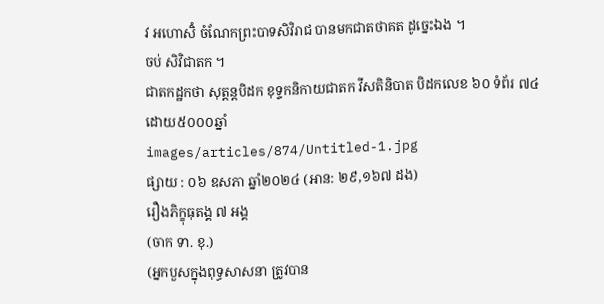វ អហោសិំ ចំណែកព្រះបាទសិវិរាជ បានមកជាតថាគត ដូច្នេះឯង ។
ចប់ សិវិជាតក ។
ជាតកដ្ឋកថា សុត្តន្តបិដក ខុទ្ទកនិកាយជាតក វីសតិនិបាត បិដកលេខ ៦០ ទំព័រ ៧៤
ដោយ៥០០០ឆ្នាំ
images/articles/874/Untitled-1.jpg
ផ្សាយ : ០៦ ឧសភា ឆ្នាំ២០២៤ (អាន: ២៩,១៦៧ ដង)
រឿងភិក្ខុធុតង្គ ៧ អង្គ
(ចាក ទា. ខុ.)
(អ្នកបួសក្នុងពុទ្ធសាសនា ត្រូវបាន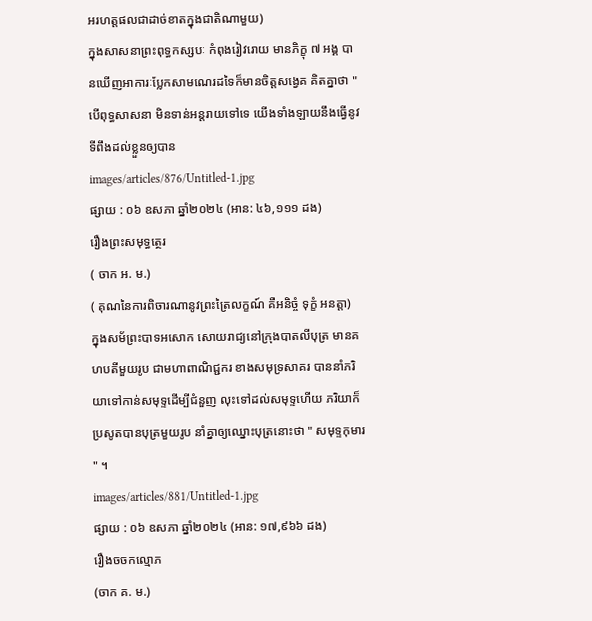អរហត្តផលជាដាច់ខាតក្នុងជាតិណាមួយ)
ក្នុងសាសនាព្រះពុទ្ធកស្សបៈ កំពុងរៀវរោយ មានភិក្ខុ ៧ អង្គ បានឃើញអាការៈប្លែកសាមណេរដទៃក៏មានចិត្តសង្វេគ គិតគ្នាថា " បើពុទ្ធសាសនា មិនទាន់អន្តរាយទៅទេ យើងទាំងឡាយនឹងធ្វើនូវទីពឹងដល់ខ្លួនឲ្យបាន
images/articles/876/Untitled-1.jpg
ផ្សាយ : ០៦ ឧសភា ឆ្នាំ២០២៤ (អាន: ៤៦,១១១ ដង)
រឿងព្រះសមុទ្ធត្ថេរ
( ចាក អ. ម.)
( គុណនៃការពិចារណានូវព្រះត្រៃលក្ខណ៍ គឺអនិច្ចំ ទុក្ខំ អនត្តា)
ក្នុងសម័ព្រះបាទអសោក សោយរាជ្យនៅក្រុងបាតលីបុត្រ មានគហបតីមួយរូប ជាមហាពាណិជ្ជករ ខាងសមុទ្រសាគរ បាននាំភរិយាទៅកាន់សមុទ្ទដើម្បីជំនួញ លុះទៅដល់សមុទ្ទហើយ ភរិយាក៏ប្រសូតបានបុត្រមួយរូប នាំគ្នាឲ្យឈ្នោះបុត្រនោះថា " សមុទ្ទកុមារ " ។
images/articles/881/Untitled-1.jpg
ផ្សាយ : ០៦ ឧសភា ឆ្នាំ២០២៤ (អាន: ១៧,៩៦៦ ដង)
រឿងចចកល្មោភ
(ចាក គ. ម.)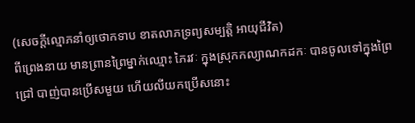(សេចក្ដីល្មោភនាំឲ្យថោកទាប ខាតលាភទ្រព្យសម្បត្តិ អាយុជីវិត)
ពីព្រេងនាយ មានព្រានព្រៃម្នាក់ឈ្មោះ ភៃរវៈ ក្នុងស្រុកកល្យាណកដកៈ បានចូលទៅក្នុងព្រៃជ្រៅ បាញ់បានប្រើសមួយ ហើយលីយកប្រើសនោះ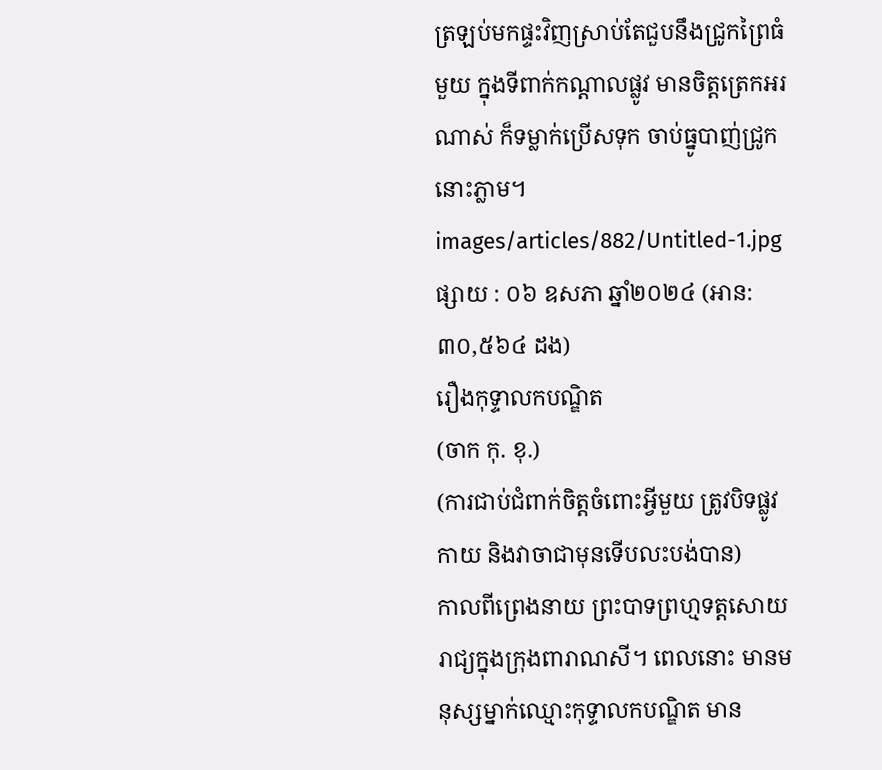ត្រឡប់មកផ្ទះវិញស្រាប់តែជួបនឹងជ្រូកព្រៃធំមួយ ក្នុងទីពាក់កណ្ដាលផ្លូវ មានចិត្តត្រេកអរណាស់ ក៏ទម្លាក់ប្រើសទុក ចាប់ធ្នូបាញ់ជ្រូកនោះភ្លាម។
images/articles/882/Untitled-1.jpg
ផ្សាយ : ០៦ ឧសភា ឆ្នាំ២០២៤ (អាន: ៣០,៥៦៤ ដង)
រឿងកុទ្ទាលកបណ្ឌិត
(ចាក កុ. ខុ.)
(ការជាប់ជំពាក់ចិត្តចំពោះអ្វីមួយ ត្រូវបិទផ្លូវកាយ និងវាចាជាមុនទើបលះបង់បាន)
កាលពីព្រេងនាយ ព្រះបាទព្រហ្មទត្តសោយរាជ្យក្នុងក្រុងពារាណសី។ ពេលនោះ មានមនុស្សម្នាក់ឈ្មោះកុទ្ទាលកបណ្ឌិត មាន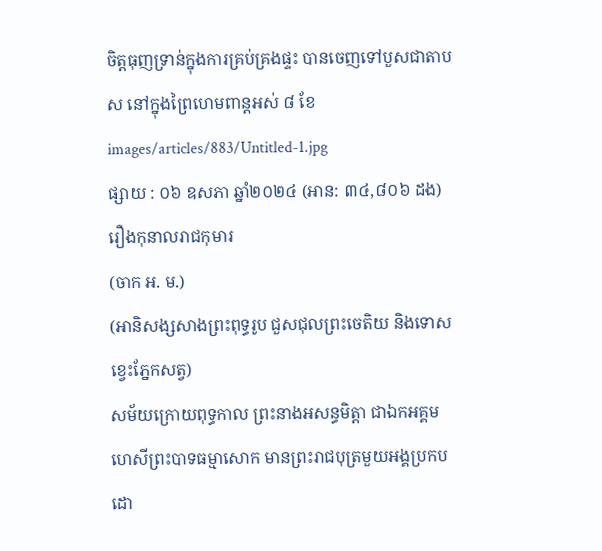ចិត្តធុញទ្រាន់ក្នុងការគ្រប់គ្រងផ្ទះ បានចេញទៅបួសជាតាបស នៅក្នុងព្រៃហេមពាន្តអស់ ៨ ខែ
images/articles/883/Untitled-1.jpg
ផ្សាយ : ០៦ ឧសភា ឆ្នាំ២០២៤ (អាន: ៣៤,៨០៦ ដង)
រឿងកុនាលរាជកុមារ
(ចាក អ. ម.)
(អានិសង្សសាងព្រះពុទ្ធរូប ជួសជុលព្រះចេតិយ និងទោសខ្វេះភ្នែកសត្វ)
សម័យក្រោយពុទ្ធកាល ព្រះនាងអសន្ធមិត្តា ជាឯកអគ្គមហេសីព្រះបាទធម្មាសោក មានព្រះរាជបុត្រមួយអង្គប្រកបដោ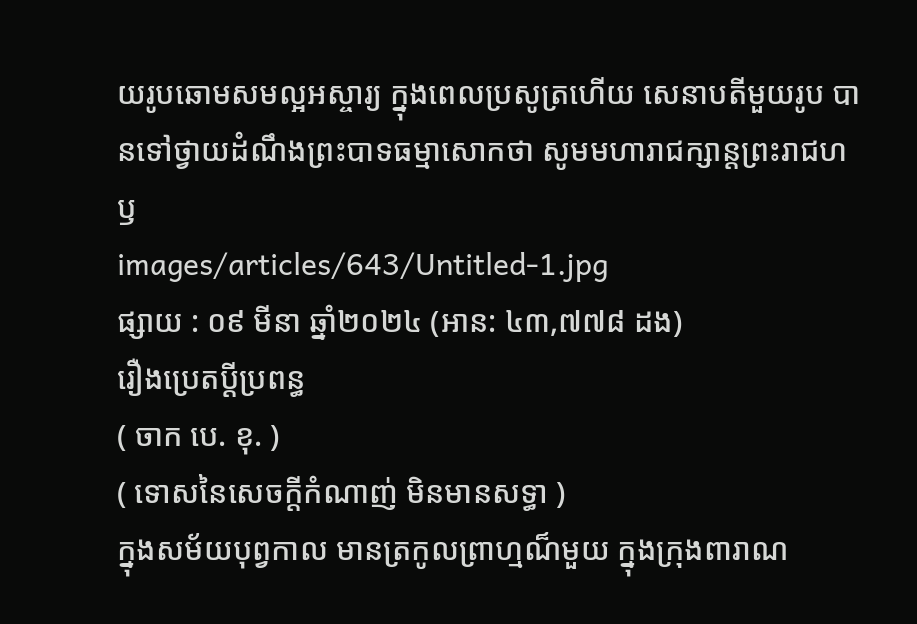យរូបឆោមសមល្អអស្ចារ្យ ក្នុងពេលប្រសូត្រហើយ សេនាបតីមួយរូប បានទៅថ្វាយដំណឹងព្រះបាទធម្មាសោកថា សូមមហារាជក្សាន្តព្រះរាជហឫ
images/articles/643/Untitled-1.jpg
ផ្សាយ : ០៩ មីនា ឆ្នាំ២០២៤ (អាន: ៤៣,៧៧៨ ដង)
រឿងប្រេតប្តីប្រពន្ធ
( ចាក បេ. ខុ. )
( ទោសនៃសេចក្តីកំណាញ់ មិនមានសទ្ធា )
ក្នុងសម័យបុព្វកាល មានត្រកូលព្រាហ្មណ៏មួយ ក្នុងក្រុងពារាណ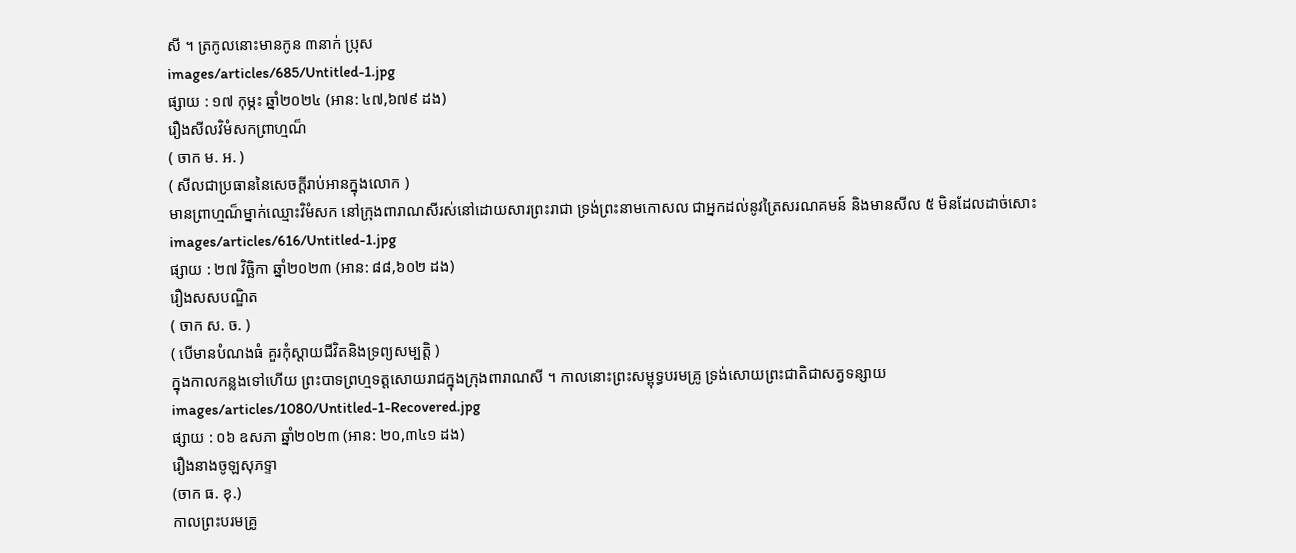សី ។ ត្រកូលនោះមានកូន ៣នាក់ ប្រុស
images/articles/685/Untitled-1.jpg
ផ្សាយ : ១៧ កុម្ភះ ឆ្នាំ២០២៤ (អាន: ៤៧,៦៧៩ ដង)
រឿងសីលវិមំសកព្រាហ្មណ៏
( ចាក ម. អ. )
( សីលជាប្រធាននៃសេចក្តីរាប់អានក្នុងលោក )
មានព្រាហ្មណ៏ម្នាក់ឈ្មោះវិមំសក នៅក្រុងពារាណសីរស់នៅដោយសារព្រះរាជា ទ្រង់ព្រះនាមកោសល ជាអ្នកដល់នូវត្រៃសរណគមន៍ និងមានសីល ៥ មិនដែលដាច់សោះ
images/articles/616/Untitled-1.jpg
ផ្សាយ : ២៧ វិច្ឆិកា ឆ្នាំ២០២៣ (អាន: ៨៨,៦០២ ដង)
រឿងសសបណ្ឌិត
( ចាក ស. ច. )
( បើមានបំណងធំ គួរកុំស្តាយជីវិតនិងទ្រព្យសម្បត្តិ )
ក្នុងកាលកន្លងទៅហើយ ព្រះបាទព្រហ្មទត្តសោយរាជក្នុងក្រុងពារាណសី ។ កាលនោះព្រះសម្ពុទ្ធបរមគ្រូ ទ្រង់សោយព្រះជាតិជាសត្វទន្សាយ
images/articles/1080/Untitled-1-Recovered.jpg
ផ្សាយ : ០៦ ឧសភា ឆ្នាំ២០២៣ (អាន: ២០,៣៤១ ដង)
រឿងនាងចូឡសុភទ្ទា
(ចាក ធ. ខុ.)
កាលព្រះបរមគ្រូ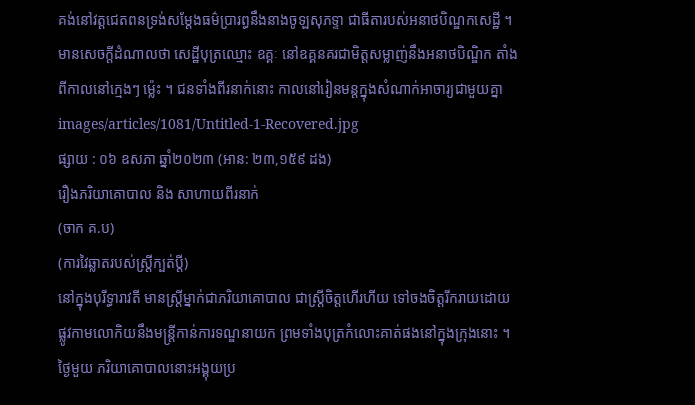គង់នៅវត្តជេតពនទ្រង់សម្តែងធម៌បា្ររព្ធនឹងនាងចូឡសុភទ្ទា ជាធីតារបស់អនាថបិណ្ឌកសេដ្ឋី ។ មានសេចក្តីដំណាលថា សេដ្ឋីបុត្រឈ្មោះ ឧគ្គៈ នៅឧគ្គនគរជាមិត្តសម្លាញ់នឹងអនាថបិណ្ឌិក តាំងពីកាលនៅក្មេងៗ ម្ល៉េះ ។ ជនទាំងពីរនាក់នោះ កាលនៅរៀនមន្តក្នុងសំណាក់អាចារ្យជាមួយគ្នា
images/articles/1081/Untitled-1-Recovered.jpg
ផ្សាយ : ០៦ ឧសភា ឆ្នាំ២០២៣ (អាន: ២៣,១៥៩ ដង)
រឿងភរិយាគោបាល និង សាហាយពីរនាក់
(ចាក គ.ប)
(ការវៃឆ្លាតរបស់ស្ត្រីក្បត់ប្តី)
នៅក្នុងបុរីទ្ធារាវតី មានស្រ្តីម្នាក់ជាភរិយាគោបាល ជាស្រ្តីចិត្តហើរហីយ ទៅចងចិត្តរីករាយដោយផ្លូវកាមលោកិយនឹងមន្ត្រីកាន់ការទណ្ឌនាយក ព្រមទាំងបុត្រកំលោះគាត់ផងនៅក្នុងក្រុងនោះ ។
ថ្ងៃមួយ ភរិយាគោបាលនោះអង្គុយប្រ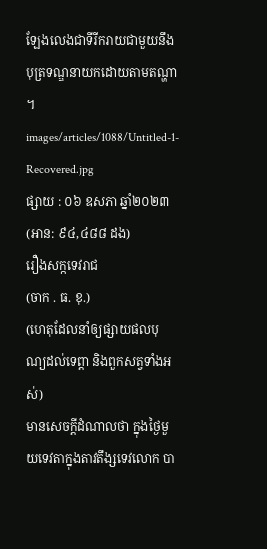ឡែងលេងជាទីរីករាយជាមួយនឹងបុត្រទណ្ឌនាយកដោយតាមតណ្ហា ។
images/articles/1088/Untitled-1-Recovered.jpg
ផ្សាយ : ០៦ ឧសភា ឆ្នាំ២០២៣ (អាន: ៩៤,៤៨៨ ដង)
រឿងសក្កទេវរាជ
(ចាក . ធ. ខុ.)
(ហេតុដែលនាំឲ្យផ្សាយផលបុណ្យដល់ទេព្តា និងពួកសត្វទាំងអស់)
មានសេចក្តីដំណាលថា ក្នុងថ្ងៃមួយទេវតាក្នុងតាវតឹង្សទេវលោក បា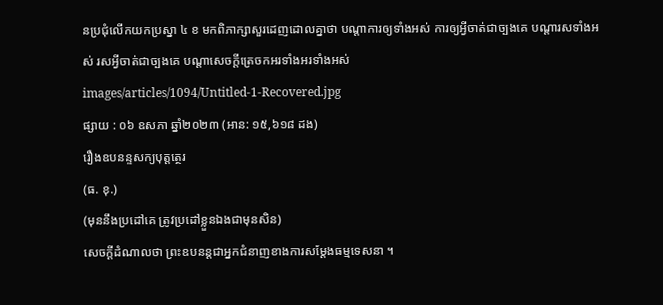នប្រជុំលើកយកប្រស្នា ៤ ខ មកពិភាក្សាសួរដេញដោលគ្នាថា បណ្តាការឲ្យទាំងអស់ ការឲ្យអ្វីចាត់ជាច្បងគេ បណ្តារសទាំងអស់ រសអ្វីចាត់ជាច្បងគេ បណ្តាសេចក្តីត្រេចកអរទាំងអរទាំងអស់
images/articles/1094/Untitled-1-Recovered.jpg
ផ្សាយ : ០៦ ឧសភា ឆ្នាំ២០២៣ (អាន: ១៥,៦១៨ ដង)
រឿងឧបនន្ទសក្យបុត្តត្ថេរ
(ធ. ខុ.)
(មុននឹងប្រដៅគេ ត្រូវប្រដៅខ្លួនឯងជាមុនសិន)
សេចក្តីដំណាលថា ព្រះឧបនន្តជាអ្នកជំនាញខាងការសម្តែងធម្មទេសនា ។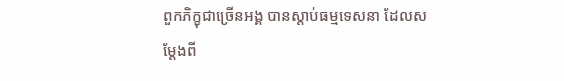ពួកភិក្ខុជាច្រើនអង្គ បានស្តាប់ធម្មទេសនា ដែលសម្តែងពី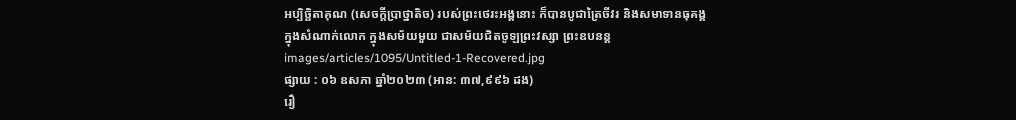អប្បិច្ឆិតាគុណ (សេចក្តីប្រាថ្នាតិច) របស់ព្រះថេរះអង្គនោះ ក៏បានបូជាត្រៃចីវរ និងសមាទានធុគង្គក្នុងសំណាក់លោក ក្នុងសម័យមួយ ជាសម័យជិតចូឡព្រះវស្សា ព្រះឧបនន្ត
images/articles/1095/Untitled-1-Recovered.jpg
ផ្សាយ : ០៦ ឧសភា ឆ្នាំ២០២៣ (អាន: ៣៧,៩៩៦ ដង)
រឿ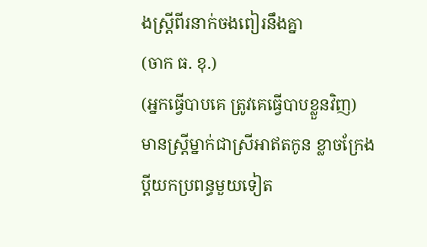ងស្រ្តីពីរនាក់ចងពៀរនឹងគ្នា
(ចាក ធ. ខុ.)
(អ្នកធ្វើបាបគេ ត្រូវគេធ្វើបាបខ្លួនវិញ)
មានស្រ្តីម្នាក់ជាស្រីអាឥតកូន ខ្លាចក្រែងប្តីយកប្រពន្ធមួយទៀត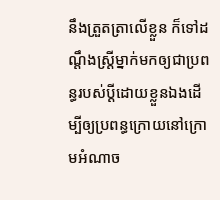នឹងត្រួតត្រាលើខ្លួន ក៏ទៅដណ្តឹងស្រ្តីម្នាក់មកឲ្យជាប្រពន្ធរបស់ប្តីដោយខ្លួនឯងដើម្បីឲ្យប្រពន្ធក្រោយនៅក្រោមអំណាច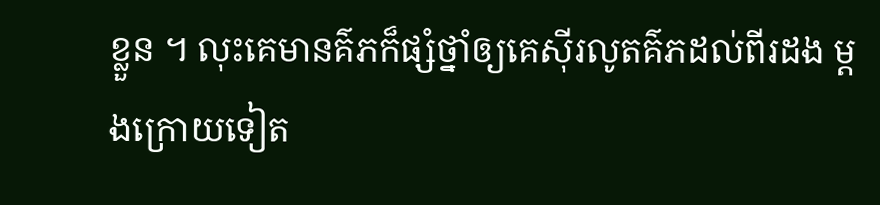ខ្លួន ។ លុះគេមានគ៌ភក៏ផ្សំថ្នាំឲ្យគេស៊ីរលូតគ៌ភដល់ពីរដង ម្តងក្រោយទៀត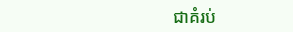ជាគំរប់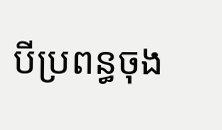បីប្រពន្ធចុង